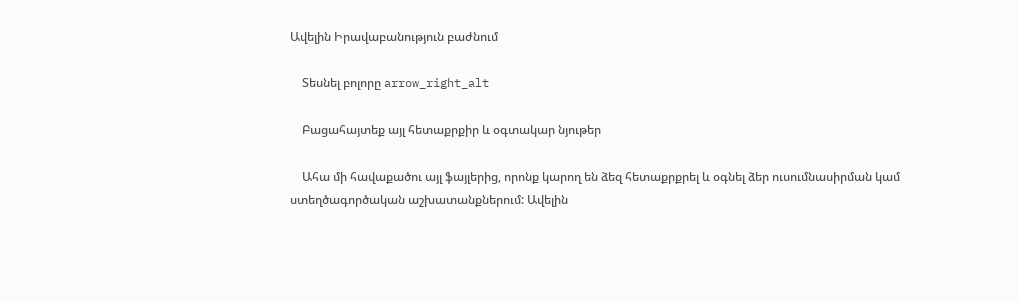Ավելին Իրավաբանություն բաժնում

    Տեսնել բոլորը arrow_right_alt

    Բացահայտեք այլ հետաքրքիր և օգտակար նյութեր

    Ահա մի հավաքածու այլ ֆայլերից, որոնք կարող են ձեզ հետաքրքրել և օգնել ձեր ուսումնասիրման կամ ստեղծագործական աշխատանքներում: Ավելին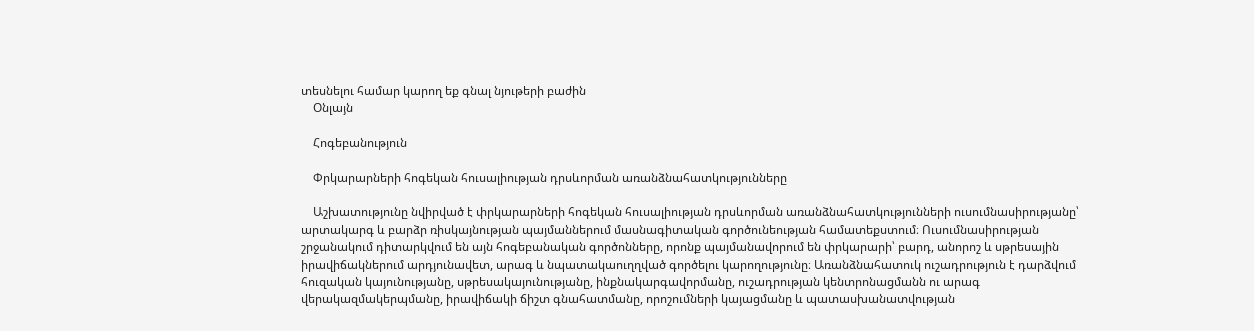տեսնելու համար կարող եք գնալ նյութերի բաժին
    Օնլայն

    Հոգեբանություն

    Փրկարարների հոգեկան հուսալիության դրսևորման առանձնահատկությունները

    Աշխատությունը նվիրված է փրկարարների հոգեկան հուսալիության դրսևորման առանձնահատկությունների ուսումնասիրությանը՝ արտակարգ և բարձր ռիսկայնության պայմաններում մասնագիտական գործունեության համատեքստում։ Ուսումնասիրության շրջանակում դիտարկվում են այն հոգեբանական գործոնները, որոնք պայմանավորում են փրկարարի՝ բարդ, անորոշ և սթրեսային իրավիճակներում արդյունավետ, արագ և նպատակաուղղված գործելու կարողությունը։ Առանձնահատուկ ուշադրություն է դարձվում հուզական կայունությանը, սթրեսակայունությանը, ինքնակարգավորմանը, ուշադրության կենտրոնացմանն ու արագ վերակազմակերպմանը, իրավիճակի ճիշտ գնահատմանը, որոշումների կայացմանը և պատասխանատվության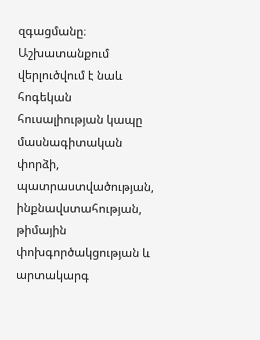զգացմանը։ Աշխատանքում վերլուծվում է նաև հոգեկան հուսալիության կապը մասնագիտական փորձի, պատրաստվածության, ինքնավստահության, թիմային փոխգործակցության և արտակարգ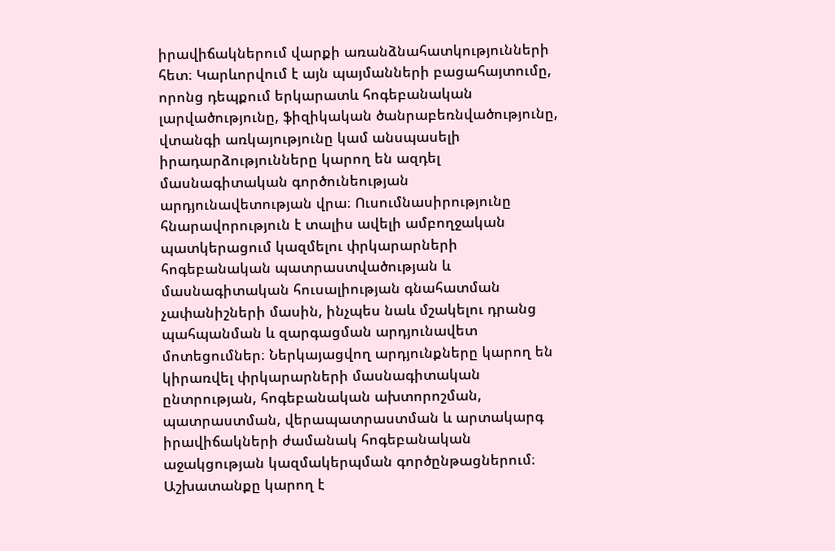իրավիճակներում վարքի առանձնահատկությունների հետ։ Կարևորվում է այն պայմանների բացահայտումը, որոնց դեպքում երկարատև հոգեբանական լարվածությունը, ֆիզիկական ծանրաբեռնվածությունը, վտանգի առկայությունը կամ անսպասելի իրադարձությունները կարող են ազդել մասնագիտական գործունեության արդյունավետության վրա։ Ուսումնասիրությունը հնարավորություն է տալիս ավելի ամբողջական պատկերացում կազմելու փրկարարների հոգեբանական պատրաստվածության և մասնագիտական հուսալիության գնահատման չափանիշների մասին, ինչպես նաև մշակելու դրանց պահպանման և զարգացման արդյունավետ մոտեցումներ։ Ներկայացվող արդյունքները կարող են կիրառվել փրկարարների մասնագիտական ընտրության, հոգեբանական ախտորոշման, պատրաստման, վերապատրաստման և արտակարգ իրավիճակների ժամանակ հոգեբանական աջակցության կազմակերպման գործընթացներում։ Աշխատանքը կարող է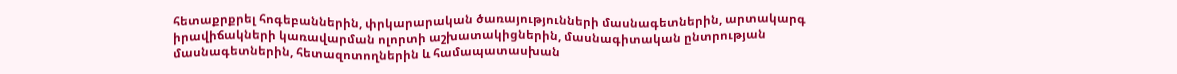հետաքրքրել հոգեբաններին, փրկարարական ծառայությունների մասնագետներին, արտակարգ իրավիճակների կառավարման ոլորտի աշխատակիցներին, մասնագիտական ընտրության մասնագետներին, հետազոտողներին և համապատասխան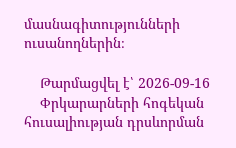մասնագիտությունների ուսանողներին։

    Թարմացվել է՝ 2026-09-16
    Փրկարարների հոգեկան հուսալիության դրսևորման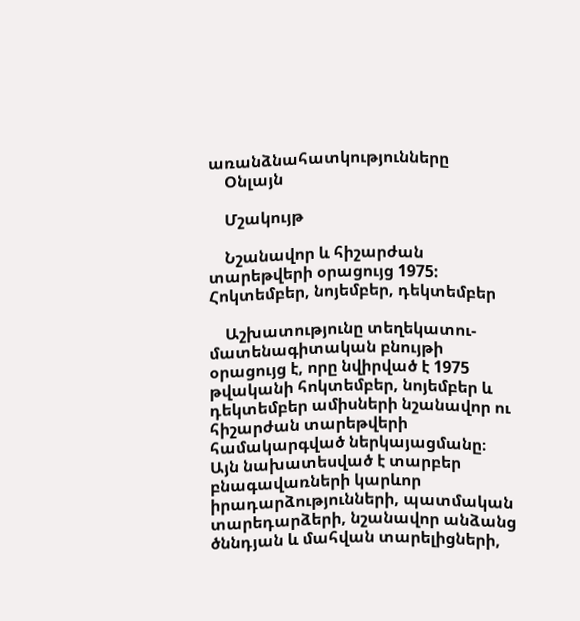առանձնահատկությունները
    Օնլայն

    Մշակույթ

    Նշանավոր և հիշարժան տարեթվերի օրացույց 1975: Հոկտեմբեր, նոյեմբեր, դեկտեմբեր

    Աշխատությունը տեղեկատու-մատենագիտական բնույթի օրացույց է, որը նվիրված է 1975 թվականի հոկտեմբեր, նոյեմբեր և դեկտեմբեր ամիսների նշանավոր ու հիշարժան տարեթվերի համակարգված ներկայացմանը։ Այն նախատեսված է տարբեր բնագավառների կարևոր իրադարձությունների, պատմական տարեդարձերի, նշանավոր անձանց ծննդյան և մահվան տարելիցների,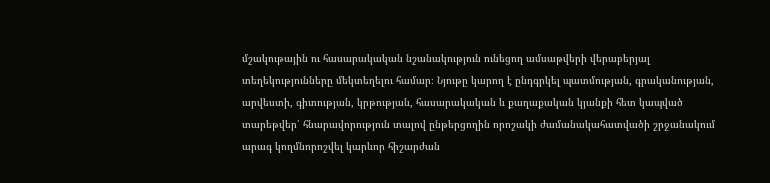մշակութային ու հասարակական նշանակություն ունեցող ամսաթվերի վերաբերյալ տեղեկությունները մեկտեղելու համար։ Նյութը կարող է ընդգրկել պատմության, գրականության, արվեստի, գիտության, կրթության, հասարակական և քաղաքական կյանքի հետ կապված տարեթվեր՝ հնարավորություն տալով ընթերցողին որոշակի ժամանակահատվածի շրջանակում արագ կողմնորոշվել կարևոր հիշարժան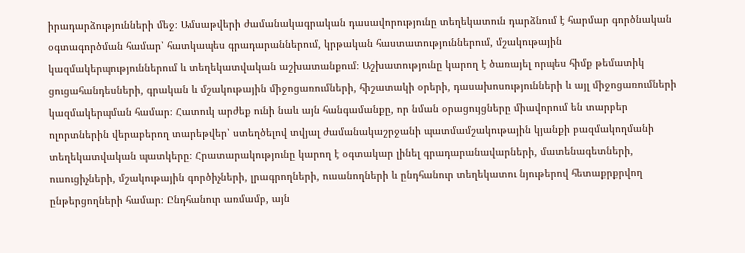իրադարձությունների մեջ։ Ամսաթվերի ժամանակագրական դասավորությունը տեղեկատուն դարձնում է հարմար գործնական օգտագործման համար՝ հատկապես գրադարաններում, կրթական հաստատություններում, մշակութային կազմակերպություններում և տեղեկատվական աշխատանքում։ Աշխատությունը կարող է ծառայել որպես հիմք թեմատիկ ցուցահանդեսների, գրական և մշակութային միջոցառումների, հիշատակի օրերի, դասախոսությունների և այլ միջոցառումների կազմակերպման համար։ Հատուկ արժեք ունի նաև այն հանգամանքը, որ նման օրացույցները միավորում են տարբեր ոլորտներին վերաբերող տարեթվեր՝ ստեղծելով տվյալ ժամանակաշրջանի պատմամշակութային կյանքի բազմակողմանի տեղեկատվական պատկերը։ Հրատարակությունը կարող է օգտակար լինել գրադարանավարների, մատենագետների, ուսուցիչների, մշակութային գործիչների, լրագրողների, ուսանողների և ընդհանուր տեղեկատու նյութերով հետաքրքրվող ընթերցողների համար։ Ընդհանուր առմամբ, այն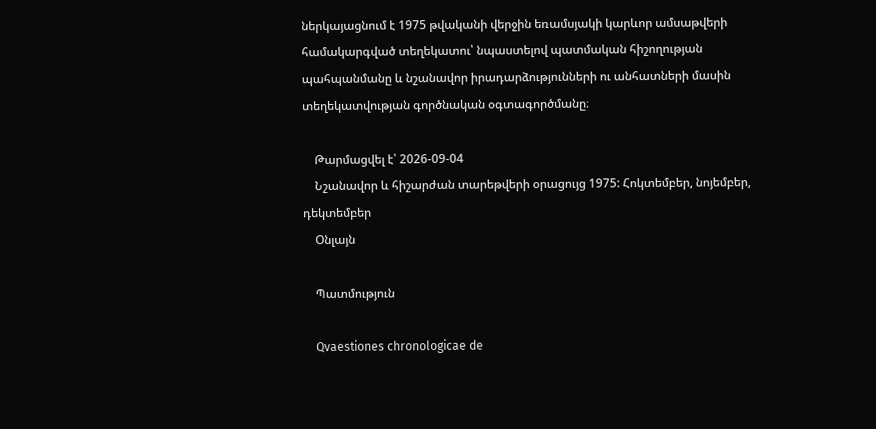ներկայացնում է 1975 թվականի վերջին եռամսյակի կարևոր ամսաթվերի համակարգված տեղեկատու՝ նպաստելով պատմական հիշողության պահպանմանը և նշանավոր իրադարձությունների ու անհատների մասին տեղեկատվության գործնական օգտագործմանը։

    Թարմացվել է՝ 2026-09-04
    Նշանավոր և հիշարժան տարեթվերի օրացույց 1975: Հոկտեմբեր, նոյեմբեր, դեկտեմբեր
    Օնլայն

    Պատմություն

    Qvaestiones chronologicae de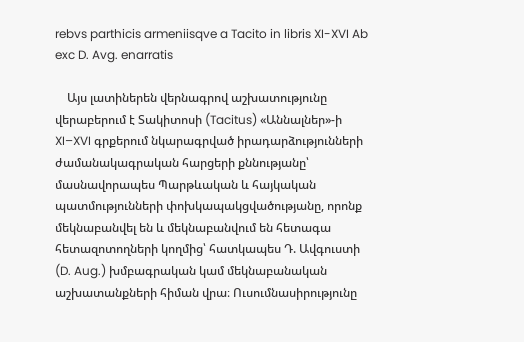rebvs parthicis armeniisqve a Tacito in libris XI-XVI Ab exc D. Avg. enarratis

    Այս լատիներեն վերնագրով աշխատությունը վերաբերում է Տակիտոսի (Tacitus) «Աննալներ»-ի XI–XVI գրքերում նկարագրված իրադարձությունների ժամանակագրական հարցերի քննությանը՝ մասնավորապես Պարթևական և հայկական պատմությունների փոխկապակցվածությանը, որոնք մեկնաբանվել են և մեկնաբանվում են հետագա հետազոտողների կողմից՝ հատկապես Դ. Ավգուստի (D. Aug.) խմբագրական կամ մեկնաբանական աշխատանքների հիման վրա։ Ուսումնասիրությունը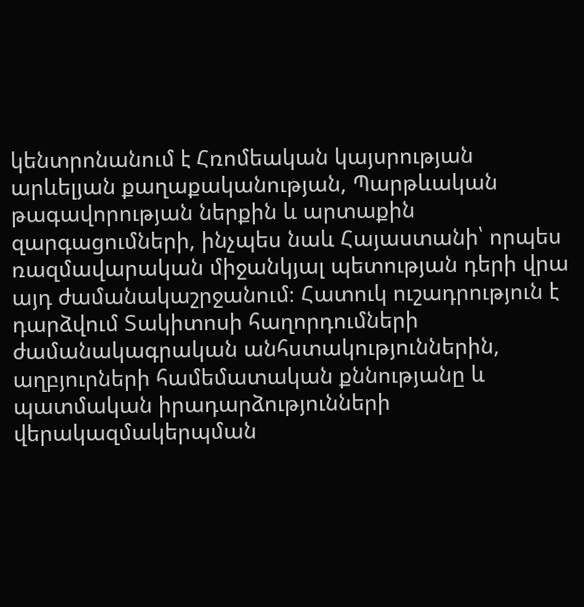կենտրոնանում է Հռոմեական կայսրության արևելյան քաղաքականության, Պարթևական թագավորության ներքին և արտաքին զարգացումների, ինչպես նաև Հայաստանի՝ որպես ռազմավարական միջանկյալ պետության դերի վրա այդ ժամանակաշրջանում։ Հատուկ ուշադրություն է դարձվում Տակիտոսի հաղորդումների ժամանակագրական անհստակություններին, աղբյուրների համեմատական քննությանը և պատմական իրադարձությունների վերակազմակերպման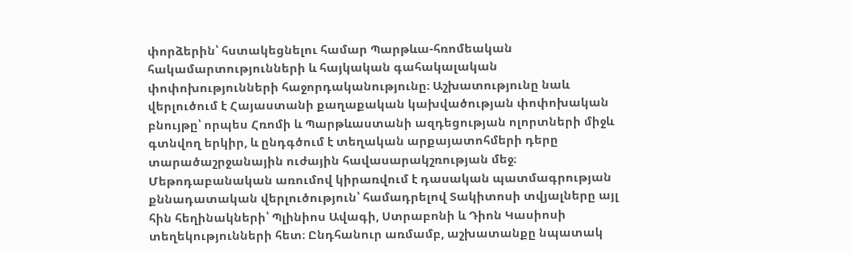փորձերին՝ հստակեցնելու համար Պարթևա-հռոմեական հակամարտությունների և հայկական գահակալական փոփոխությունների հաջորդականությունը։ Աշխատությունը նաև վերլուծում է Հայաստանի քաղաքական կախվածության փոփոխական բնույթը՝ որպես Հռոմի և Պարթևաստանի ազդեցության ոլորտների միջև գտնվող երկիր, և ընդգծում է տեղական արքայատոհմերի դերը տարածաշրջանային ուժային հավասարակշռության մեջ։ Մեթոդաբանական առումով կիրառվում է դասական պատմագրության քննադատական վերլուծություն՝ համադրելով Տակիտոսի տվյալները այլ հին հեղինակների՝ Պլինիոս Ավագի, Ստրաբոնի և Դիոն Կասիոսի տեղեկությունների հետ։ Ընդհանուր առմամբ, աշխատանքը նպատակ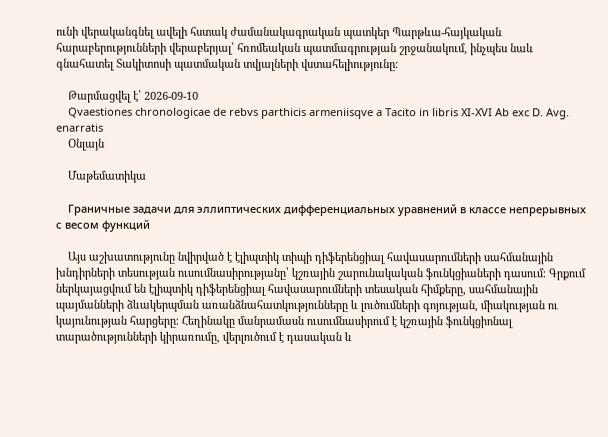ունի վերականգնել ավելի հստակ ժամանակագրական պատկեր Պարթևա-հայկական հարաբերությունների վերաբերյալ՝ հռոմեական պատմագրության շրջանակում, ինչպես նաև գնահատել Տակիտոսի պատմական տվյալների վստահելիությունը։

    Թարմացվել է՝ 2026-09-10
    Qvaestiones chronologicae de rebvs parthicis armeniisqve a Tacito in libris XI-XVI Ab exc D. Avg. enarratis
    Օնլայն

    Մաթեմատիկա

    Граничные задачи для эллиптических дифференциальных уравнений в классе непрерывных с весом функций

    Այս աշխատությունը նվիրված է էլիպտիկ տիպի դիֆերենցիալ հավասարումների սահմանային խնդիրների տեսության ուսումնասիրությանը՝ կշռային շարունակական ֆունկցիաների դասում։ Գրքում ներկայացվում են էլիպտիկ դիֆերենցիալ հավասարումների տեսական հիմքերը, սահմանային պայմանների ձևակերպման առանձնահատկությունները և լուծումների գոյության, միակության ու կայունության հարցերը։ Հեղինակը մանրամասն ուսումնասիրում է կշռային ֆունկցիոնալ տարածությունների կիրառումը, վերլուծում է դասական և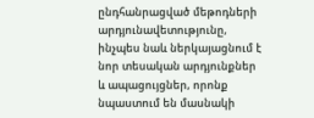ընդհանրացված մեթոդների արդյունավետությունը, ինչպես նաև ներկայացնում է նոր տեսական արդյունքներ և ապացույցներ, որոնք նպաստում են մասնակի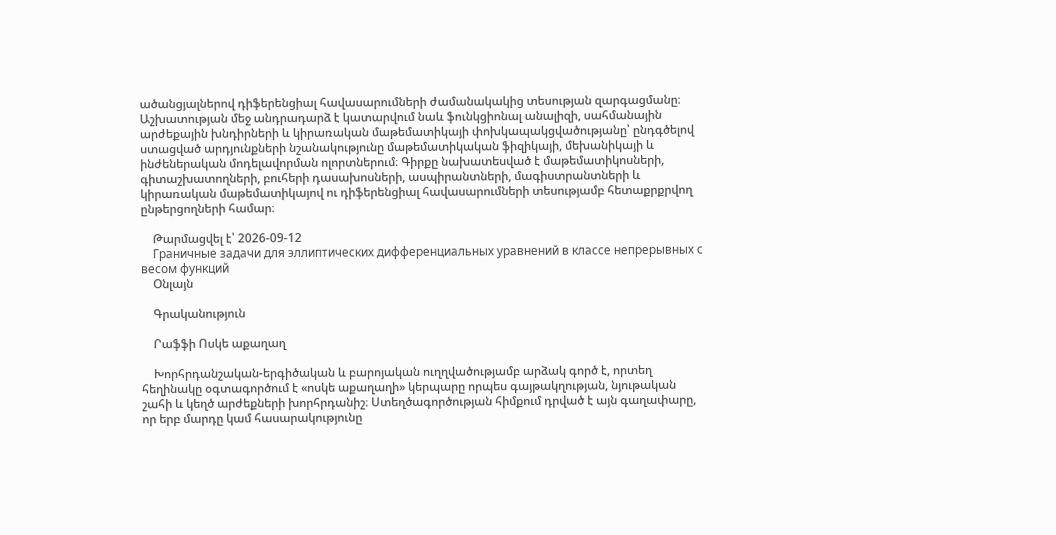ածանցյալներով դիֆերենցիալ հավասարումների ժամանակակից տեսության զարգացմանը։ Աշխատության մեջ անդրադարձ է կատարվում նաև ֆունկցիոնալ անալիզի, սահմանային արժեքային խնդիրների և կիրառական մաթեմատիկայի փոխկապակցվածությանը՝ ընդգծելով ստացված արդյունքների նշանակությունը մաթեմատիկական ֆիզիկայի, մեխանիկայի և ինժեներական մոդելավորման ոլորտներում։ Գիրքը նախատեսված է մաթեմատիկոսների, գիտաշխատողների, բուհերի դասախոսների, ասպիրանտների, մագիստրանտների և կիրառական մաթեմատիկայով ու դիֆերենցիալ հավասարումների տեսությամբ հետաքրքրվող ընթերցողների համար։

    Թարմացվել է՝ 2026-09-12
    Граничные задачи для эллиптических дифференциальных уравнений в классе непрерывных с весом функций
    Օնլայն

    Գրականություն

    Րաֆֆի Ոսկե աքաղաղ

    Խորհրդանշական-երգիծական և բարոյական ուղղվածությամբ արձակ գործ է, որտեղ հեղինակը օգտագործում է «ոսկե աքաղաղի» կերպարը որպես գայթակղության, նյութական շահի և կեղծ արժեքների խորհրդանիշ։ Ստեղծագործության հիմքում դրված է այն գաղափարը, որ երբ մարդը կամ հասարակությունը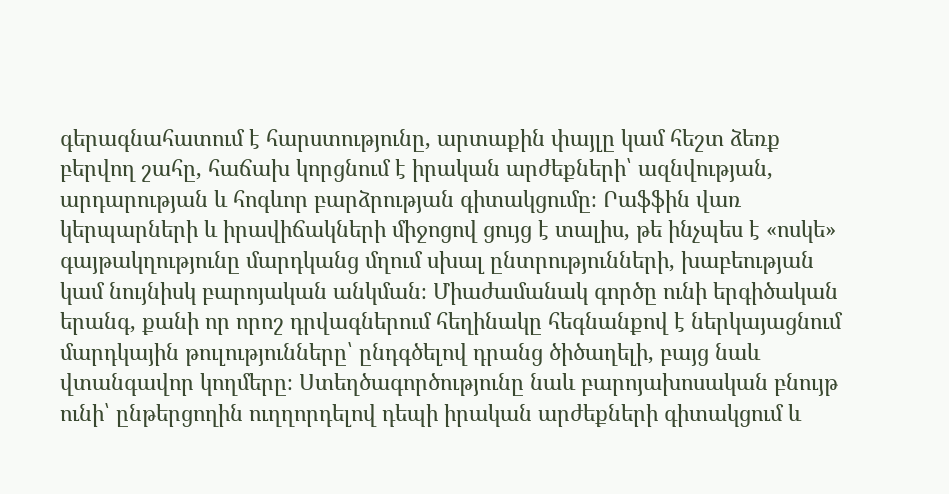գերագնահատում է հարստությունը, արտաքին փայլը կամ հեշտ ձեռք բերվող շահը, հաճախ կորցնում է իրական արժեքների՝ ազնվության, արդարության և հոգևոր բարձրության գիտակցումը։ Րաֆֆին վառ կերպարների և իրավիճակների միջոցով ցույց է տալիս, թե ինչպես է «ոսկե» գայթակղությունը մարդկանց մղում սխալ ընտրությունների, խաբեության կամ նույնիսկ բարոյական անկման։ Միաժամանակ գործը ունի երգիծական երանգ, քանի որ որոշ դրվագներում հեղինակը հեգնանքով է ներկայացնում մարդկային թուլությունները՝ ընդգծելով դրանց ծիծաղելի, բայց նաև վտանգավոր կողմերը։ Ստեղծագործությունը նաև բարոյախոսական բնույթ ունի՝ ընթերցողին ուղղորդելով դեպի իրական արժեքների գիտակցում և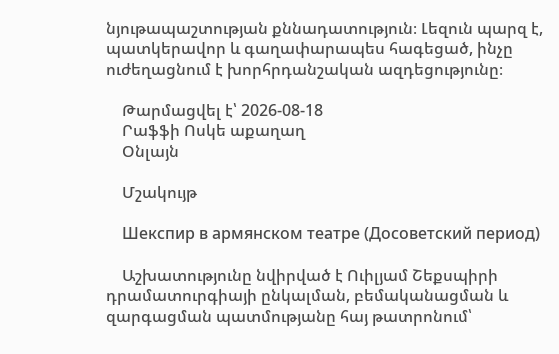նյութապաշտության քննադատություն։ Լեզուն պարզ է, պատկերավոր և գաղափարապես հագեցած, ինչը ուժեղացնում է խորհրդանշական ազդեցությունը։

    Թարմացվել է՝ 2026-08-18
    Րաֆֆի Ոսկե աքաղաղ
    Օնլայն

    Մշակույթ

    Шекспир в армянском театре (Досоветский период)

    Աշխատությունը նվիրված է Ուիլյամ Շեքսպիրի դրամատուրգիայի ընկալման, բեմականացման և զարգացման պատմությանը հայ թատրոնում՝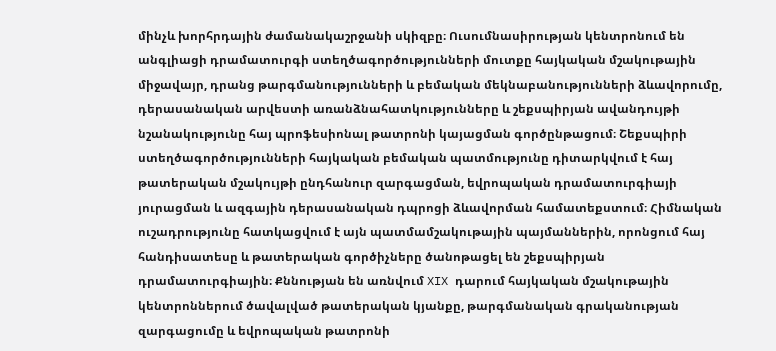մինչև խորհրդային ժամանակաշրջանի սկիզբը։ Ուսումնասիրության կենտրոնում են անգլիացի դրամատուրգի ստեղծագործությունների մուտքը հայկական մշակութային միջավայր, դրանց թարգմանությունների և բեմական մեկնաբանությունների ձևավորումը, դերասանական արվեստի առանձնահատկությունները և շեքսպիրյան ավանդույթի նշանակությունը հայ պրոֆեսիոնալ թատրոնի կայացման գործընթացում։ Շեքսպիրի ստեղծագործությունների հայկական բեմական պատմությունը դիտարկվում է հայ թատերական մշակույթի ընդհանուր զարգացման, եվրոպական դրամատուրգիայի յուրացման և ազգային դերասանական դպրոցի ձևավորման համատեքստում։ Հիմնական ուշադրությունը հատկացվում է այն պատմամշակութային պայմաններին, որոնցում հայ հանդիսատեսը և թատերական գործիչները ծանոթացել են շեքսպիրյան դրամատուրգիային։ Քննության են առնվում XIX դարում հայկական մշակութային կենտրոններում ծավալված թատերական կյանքը, թարգմանական գրականության զարգացումը և եվրոպական թատրոնի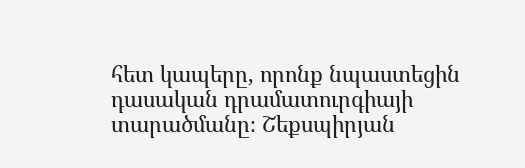հետ կապերը, որոնք նպաստեցին դասական դրամատուրգիայի տարածմանը։ Շեքսպիրյան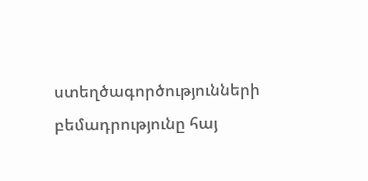ստեղծագործությունների բեմադրությունը հայ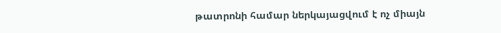թատրոնի համար ներկայացվում է ոչ միայն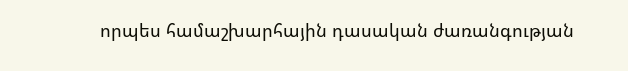որպես համաշխարհային դասական ժառանգության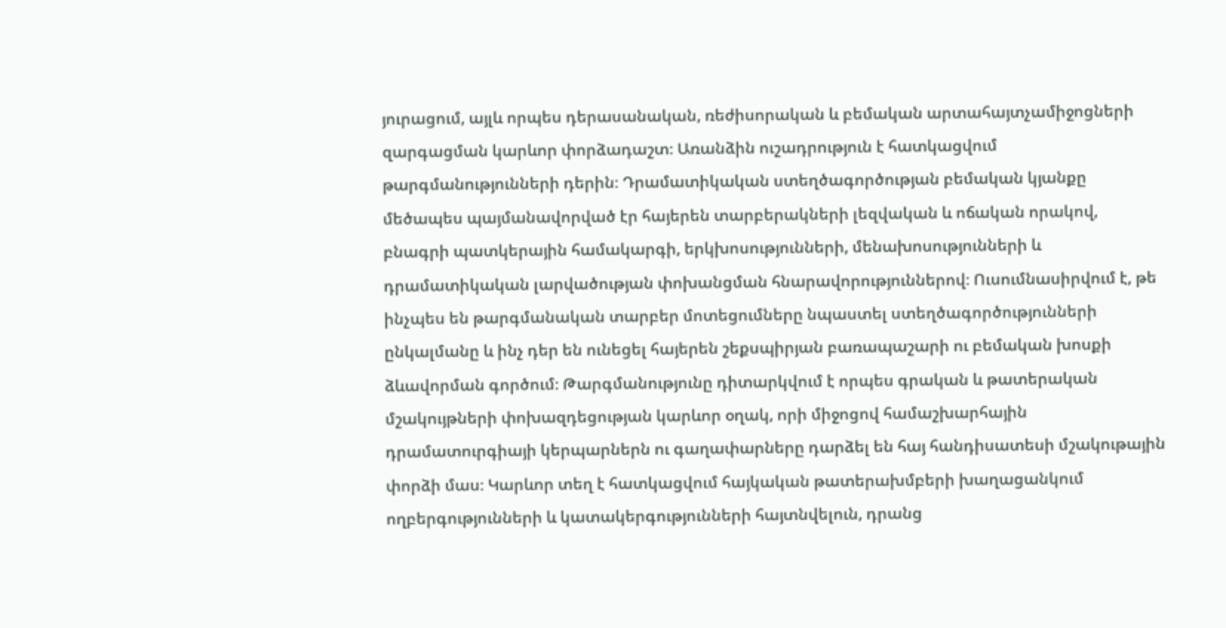յուրացում, այլև որպես դերասանական, ռեժիսորական և բեմական արտահայտչամիջոցների զարգացման կարևոր փորձադաշտ։ Առանձին ուշադրություն է հատկացվում թարգմանությունների դերին։ Դրամատիկական ստեղծագործության բեմական կյանքը մեծապես պայմանավորված էր հայերեն տարբերակների լեզվական և ոճական որակով, բնագրի պատկերային համակարգի, երկխոսությունների, մենախոսությունների և դրամատիկական լարվածության փոխանցման հնարավորություններով։ Ուսումնասիրվում է, թե ինչպես են թարգմանական տարբեր մոտեցումները նպաստել ստեղծագործությունների ընկալմանը և ինչ դեր են ունեցել հայերեն շեքսպիրյան բառապաշարի ու բեմական խոսքի ձևավորման գործում։ Թարգմանությունը դիտարկվում է որպես գրական և թատերական մշակույթների փոխազդեցության կարևոր օղակ, որի միջոցով համաշխարհային դրամատուրգիայի կերպարներն ու գաղափարները դարձել են հայ հանդիսատեսի մշակութային փորձի մաս։ Կարևոր տեղ է հատկացվում հայկական թատերախմբերի խաղացանկում ողբերգությունների և կատակերգությունների հայտնվելուն, դրանց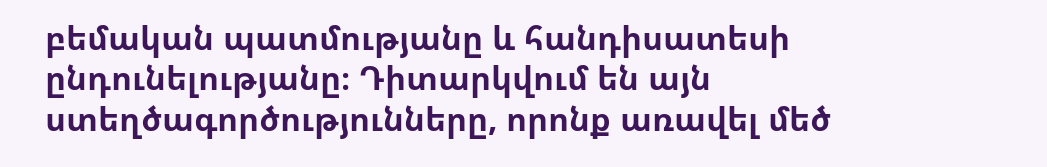բեմական պատմությանը և հանդիսատեսի ընդունելությանը։ Դիտարկվում են այն ստեղծագործությունները, որոնք առավել մեծ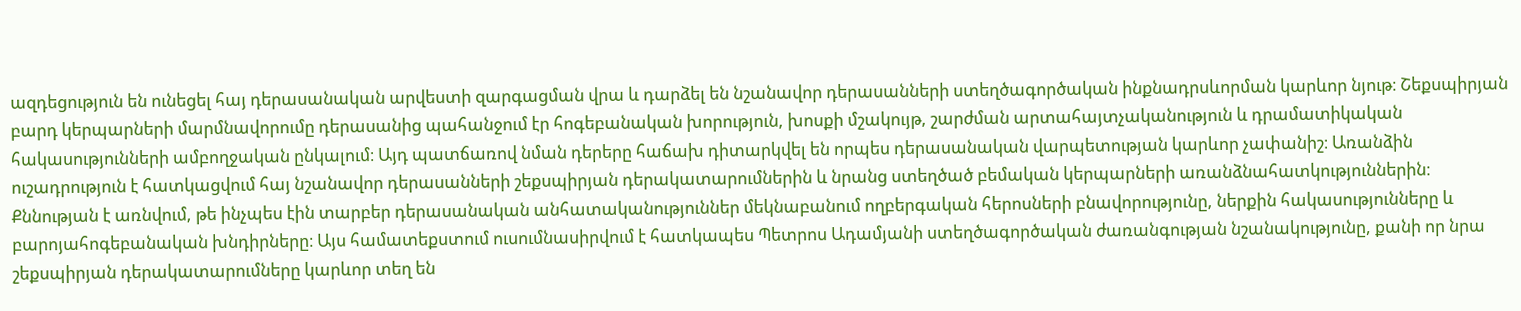ազդեցություն են ունեցել հայ դերասանական արվեստի զարգացման վրա և դարձել են նշանավոր դերասանների ստեղծագործական ինքնադրսևորման կարևոր նյութ։ Շեքսպիրյան բարդ կերպարների մարմնավորումը դերասանից պահանջում էր հոգեբանական խորություն, խոսքի մշակույթ, շարժման արտահայտչականություն և դրամատիկական հակասությունների ամբողջական ընկալում։ Այդ պատճառով նման դերերը հաճախ դիտարկվել են որպես դերասանական վարպետության կարևոր չափանիշ։ Առանձին ուշադրություն է հատկացվում հայ նշանավոր դերասանների շեքսպիրյան դերակատարումներին և նրանց ստեղծած բեմական կերպարների առանձնահատկություններին։ Քննության է առնվում, թե ինչպես էին տարբեր դերասանական անհատականություններ մեկնաբանում ողբերգական հերոսների բնավորությունը, ներքին հակասությունները և բարոյահոգեբանական խնդիրները։ Այս համատեքստում ուսումնասիրվում է հատկապես Պետրոս Ադամյանի ստեղծագործական ժառանգության նշանակությունը, քանի որ նրա շեքսպիրյան դերակատարումները կարևոր տեղ են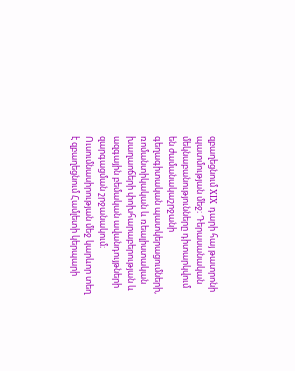զբաղեցնում XIX դարի հայ թատրոնի պատմության մեջ։ Դերասանական մեկնաբանությունները դիտարկվում են ժամանակաշրջանի գեղագիտական պատկերացումների, ռոմանտիկական և ռեալիստական խաղաոճերի փոխհարաբերության և ազգային բեմական ավանդույթների զարգացման շրջանակում։ Ուսումնասիրության մեջ կարևոր տեղ է զբաղեցնում Համլետի կերպարի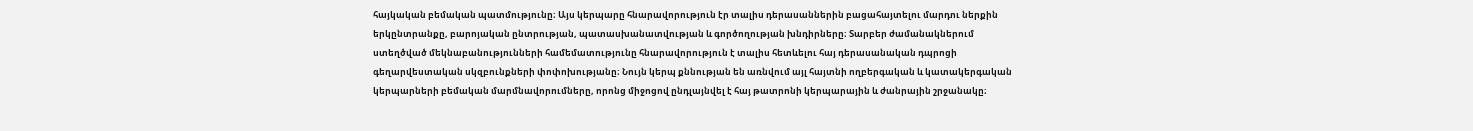հայկական բեմական պատմությունը։ Այս կերպարը հնարավորություն էր տալիս դերասաններին բացահայտելու մարդու ներքին երկընտրանքը, բարոյական ընտրության, պատասխանատվության և գործողության խնդիրները։ Տարբեր ժամանակներում ստեղծված մեկնաբանությունների համեմատությունը հնարավորություն է տալիս հետևելու հայ դերասանական դպրոցի գեղարվեստական սկզբունքների փոփոխությանը։ Նույն կերպ քննության են առնվում այլ հայտնի ողբերգական և կատակերգական կերպարների բեմական մարմնավորումները, որոնց միջոցով ընդլայնվել է հայ թատրոնի կերպարային և ժանրային շրջանակը։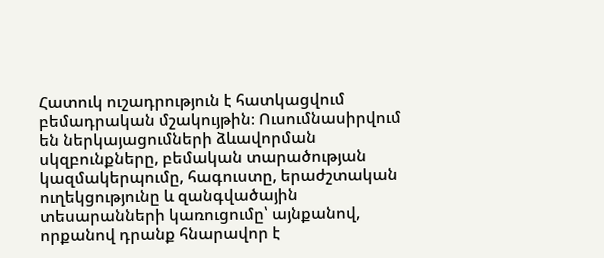Հատուկ ուշադրություն է հատկացվում բեմադրական մշակույթին։ Ուսումնասիրվում են ներկայացումների ձևավորման սկզբունքները, բեմական տարածության կազմակերպումը, հագուստը, երաժշտական ուղեկցությունը և զանգվածային տեսարանների կառուցումը՝ այնքանով, որքանով դրանք հնարավոր է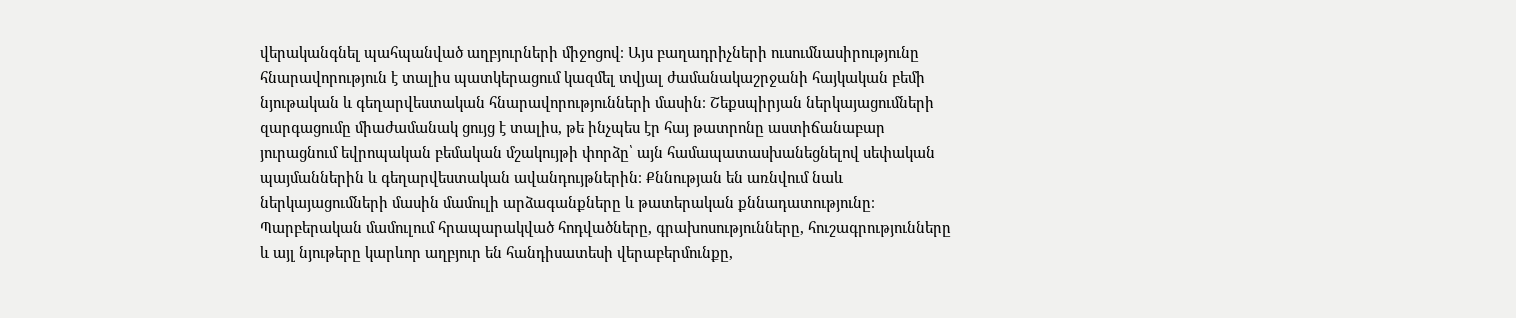վերականգնել պահպանված աղբյուրների միջոցով։ Այս բաղադրիչների ուսումնասիրությունը հնարավորություն է տալիս պատկերացում կազմել տվյալ ժամանակաշրջանի հայկական բեմի նյութական և գեղարվեստական հնարավորությունների մասին։ Շեքսպիրյան ներկայացումների զարգացումը միաժամանակ ցույց է տալիս, թե ինչպես էր հայ թատրոնը աստիճանաբար յուրացնում եվրոպական բեմական մշակույթի փորձը՝ այն համապատասխանեցնելով սեփական պայմաններին և գեղարվեստական ավանդույթներին։ Քննության են առնվում նաև ներկայացումների մասին մամուլի արձագանքները և թատերական քննադատությունը։ Պարբերական մամուլում հրապարակված հոդվածները, գրախոսությունները, հուշագրությունները և այլ նյութերը կարևոր աղբյուր են հանդիսատեսի վերաբերմունքը,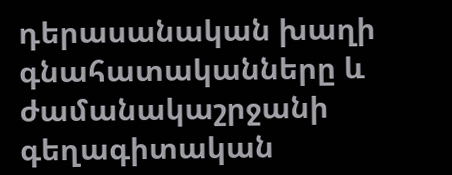դերասանական խաղի գնահատականները և ժամանակաշրջանի գեղագիտական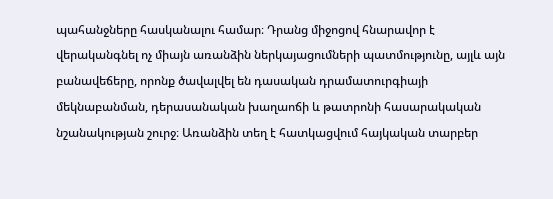պահանջները հասկանալու համար։ Դրանց միջոցով հնարավոր է վերականգնել ոչ միայն առանձին ներկայացումների պատմությունը, այլև այն բանավեճերը, որոնք ծավալվել են դասական դրամատուրգիայի մեկնաբանման, դերասանական խաղաոճի և թատրոնի հասարակական նշանակության շուրջ։ Առանձին տեղ է հատկացվում հայկական տարբեր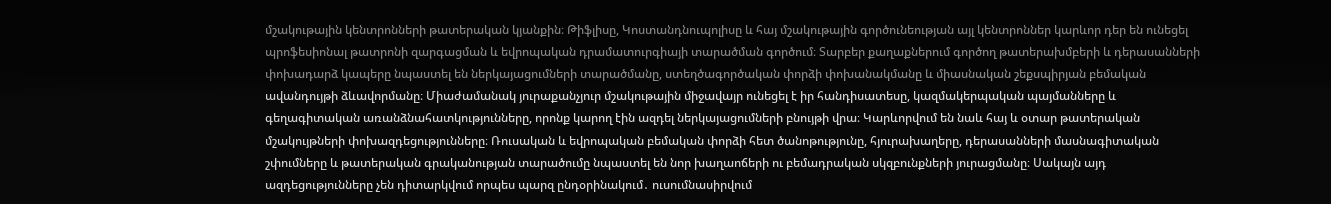մշակութային կենտրոնների թատերական կյանքին։ Թիֆլիսը, Կոստանդնուպոլիսը և հայ մշակութային գործունեության այլ կենտրոններ կարևոր դեր են ունեցել պրոֆեսիոնալ թատրոնի զարգացման և եվրոպական դրամատուրգիայի տարածման գործում։ Տարբեր քաղաքներում գործող թատերախմբերի և դերասանների փոխադարձ կապերը նպաստել են ներկայացումների տարածմանը, ստեղծագործական փորձի փոխանակմանը և միասնական շեքսպիրյան բեմական ավանդույթի ձևավորմանը։ Միաժամանակ յուրաքանչյուր մշակութային միջավայր ունեցել է իր հանդիսատեսը, կազմակերպական պայմանները և գեղագիտական առանձնահատկությունները, որոնք կարող էին ազդել ներկայացումների բնույթի վրա։ Կարևորվում են նաև հայ և օտար թատերական մշակույթների փոխազդեցությունները։ Ռուսական և եվրոպական բեմական փորձի հետ ծանոթությունը, հյուրախաղերը, դերասանների մասնագիտական շփումները և թատերական գրականության տարածումը նպաստել են նոր խաղաոճերի ու բեմադրական սկզբունքների յուրացմանը։ Սակայն այդ ազդեցությունները չեն դիտարկվում որպես պարզ ընդօրինակում․ ուսումնասիրվում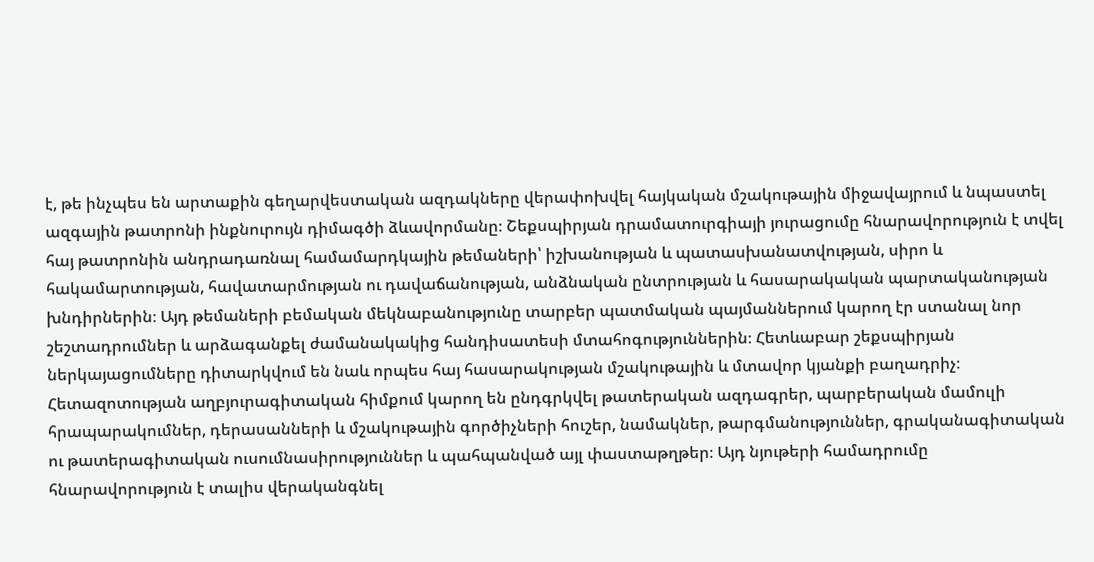է, թե ինչպես են արտաքին գեղարվեստական ազդակները վերափոխվել հայկական մշակութային միջավայրում և նպաստել ազգային թատրոնի ինքնուրույն դիմագծի ձևավորմանը։ Շեքսպիրյան դրամատուրգիայի յուրացումը հնարավորություն է տվել հայ թատրոնին անդրադառնալ համամարդկային թեմաների՝ իշխանության և պատասխանատվության, սիրո և հակամարտության, հավատարմության ու դավաճանության, անձնական ընտրության և հասարակական պարտականության խնդիրներին։ Այդ թեմաների բեմական մեկնաբանությունը տարբեր պատմական պայմաններում կարող էր ստանալ նոր շեշտադրումներ և արձագանքել ժամանակակից հանդիսատեսի մտահոգություններին։ Հետևաբար շեքսպիրյան ներկայացումները դիտարկվում են նաև որպես հայ հասարակության մշակութային և մտավոր կյանքի բաղադրիչ։ Հետազոտության աղբյուրագիտական հիմքում կարող են ընդգրկվել թատերական ազդագրեր, պարբերական մամուլի հրապարակումներ, դերասանների և մշակութային գործիչների հուշեր, նամակներ, թարգմանություններ, գրականագիտական ու թատերագիտական ուսումնասիրություններ և պահպանված այլ փաստաթղթեր։ Այդ նյութերի համադրումը հնարավորություն է տալիս վերականգնել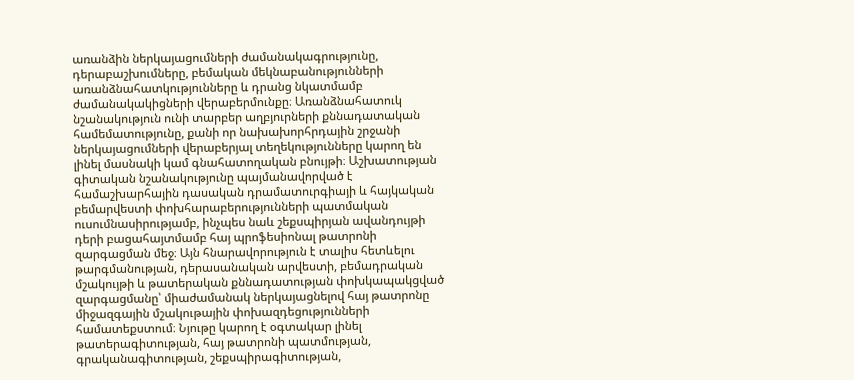առանձին ներկայացումների ժամանակագրությունը, դերաբաշխումները, բեմական մեկնաբանությունների առանձնահատկությունները և դրանց նկատմամբ ժամանակակիցների վերաբերմունքը։ Առանձնահատուկ նշանակություն ունի տարբեր աղբյուրների քննադատական համեմատությունը, քանի որ նախախորհրդային շրջանի ներկայացումների վերաբերյալ տեղեկությունները կարող են լինել մասնակի կամ գնահատողական բնույթի։ Աշխատության գիտական նշանակությունը պայմանավորված է համաշխարհային դասական դրամատուրգիայի և հայկական բեմարվեստի փոխհարաբերությունների պատմական ուսումնասիրությամբ, ինչպես նաև շեքսպիրյան ավանդույթի դերի բացահայտմամբ հայ պրոֆեսիոնալ թատրոնի զարգացման մեջ։ Այն հնարավորություն է տալիս հետևելու թարգմանության, դերասանական արվեստի, բեմադրական մշակույթի և թատերական քննադատության փոխկապակցված զարգացմանը՝ միաժամանակ ներկայացնելով հայ թատրոնը միջազգային մշակութային փոխազդեցությունների համատեքստում։ Նյութը կարող է օգտակար լինել թատերագիտության, հայ թատրոնի պատմության, գրականագիտության, շեքսպիրագիտության,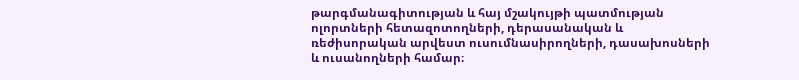թարգմանագիտության և հայ մշակույթի պատմության ոլորտների հետազոտողների, դերասանական և ռեժիսորական արվեստ ուսումնասիրողների, դասախոսների և ուսանողների համար։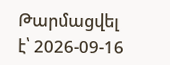Թարմացվել է՝ 2026-09-16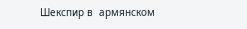Шекспир в  армянском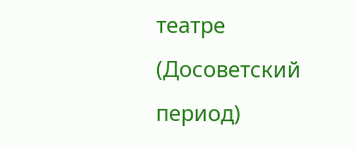театре (Досоветский период)